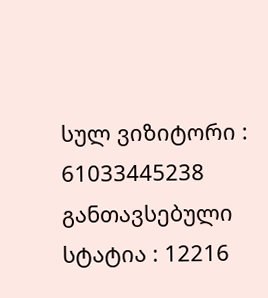სულ ვიზიტორი : 61033445238
განთავსებული სტატია : 12216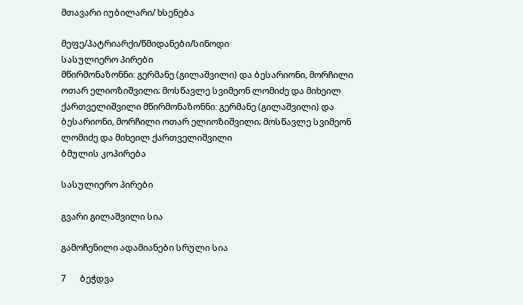მთავარი იუბილარი/ ხსენება

მეფე/პატრიარქი/წმიდანები/სინოდი
სასულიერო პირები
მწირმონაზონნი: გერმანე (გილაშვილი) და ბესარიონი, მორჩილი ოთარ ელიოზიშვილი; მოსწავლე სვიმეონ ლომიძე და მიხეილ ქართველიშვილი მწირმონაზონნი: გერმანე (გილაშვილი) და ბესარიონი, მორჩილი ოთარ ელიოზიშვილი; მოსწავლე სვიმეონ ლომიძე და მიხეილ ქართველიშვილი
ბმულის კოპირება

სასულიერო პირები

გვარი გილაშვილი სია

გამოჩენილი ადამიანები სრული სია

7       ბეჭდვა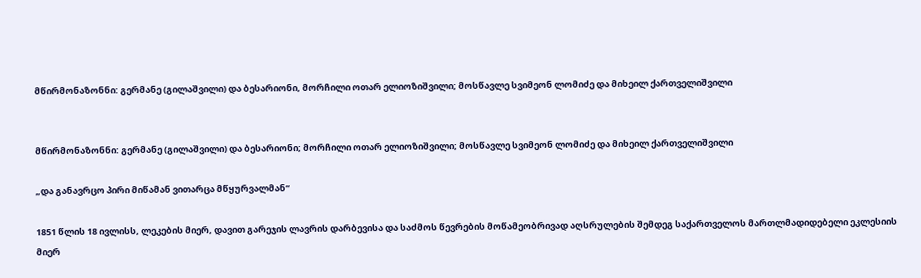მწირმონაზონნი: გერმანე (გილაშვილი) და ბესარიონი, მორჩილი ოთარ ელიოზიშვილი; მოსწავლე სვიმეონ ლომიძე და მიხეილ ქართველიშვილი


მწირმონაზონნი: გერმანე (გილაშვილი) და ბესარიონი; მორჩილი ოთარ ელიოზიშვილი; მოსწავლე სვიმეონ ლომიძე და მიხეილ ქართველიშვილი

„და განავრცო პირი მიწამან ვითარცა მწყურვალმან“

1851 წლის 18 ივლისს, ლეკების მიერ, დავით გარეჯის ლავრის დარბევისა და საძმოს წევრების მოწამეობრივად აღსრულების შემდეგ საქართველოს მართლმადიდებელი ეკლესიის მიერ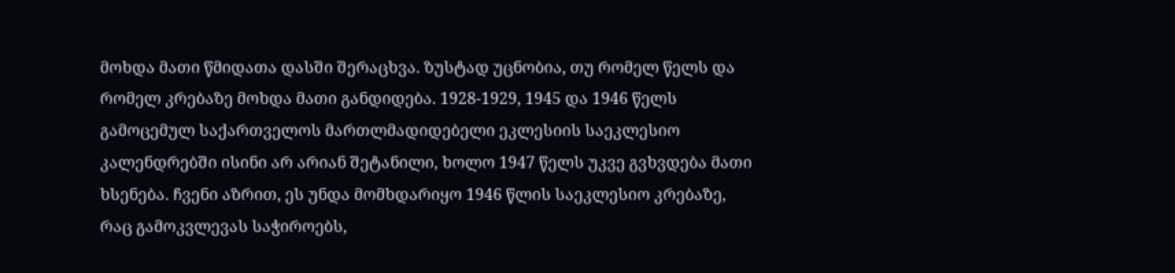მოხდა მათი წმიდათა დასში შერაცხვა. ზუსტად უცნობია, თუ რომელ წელს და რომელ კრებაზე მოხდა მათი განდიდება. 1928-1929, 1945 და 1946 წელს გამოცემულ საქართველოს მართლმადიდებელი ეკლესიის საეკლესიო კალენდრებში ისინი არ არიან შეტანილი, ხოლო 1947 წელს უკვე გვხვდება მათი ხსენება. ჩვენი აზრით, ეს უნდა მომხდარიყო 1946 წლის საეკლესიო კრებაზე, რაც გამოკვლევას საჭიროებს,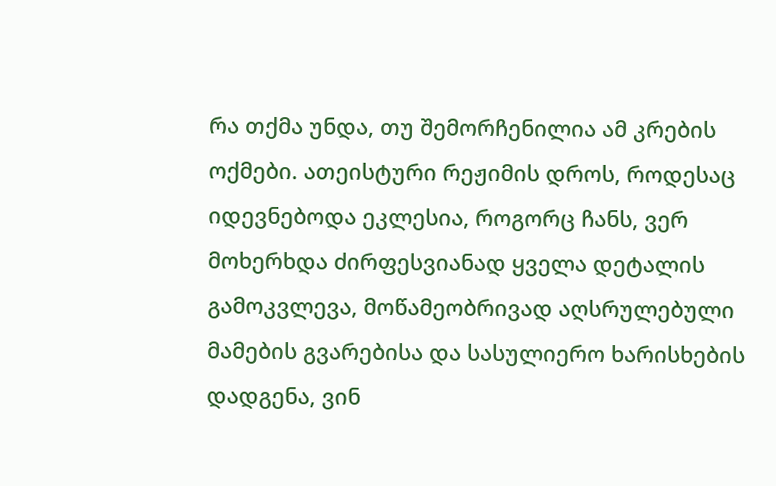რა თქმა უნდა, თუ შემორჩენილია ამ კრების ოქმები. ათეისტური რეჟიმის დროს, როდესაც იდევნებოდა ეკლესია, როგორც ჩანს, ვერ მოხერხდა ძირფესვიანად ყველა დეტალის გამოკვლევა, მოწამეობრივად აღსრულებული მამების გვარებისა და სასულიერო ხარისხების დადგენა, ვინ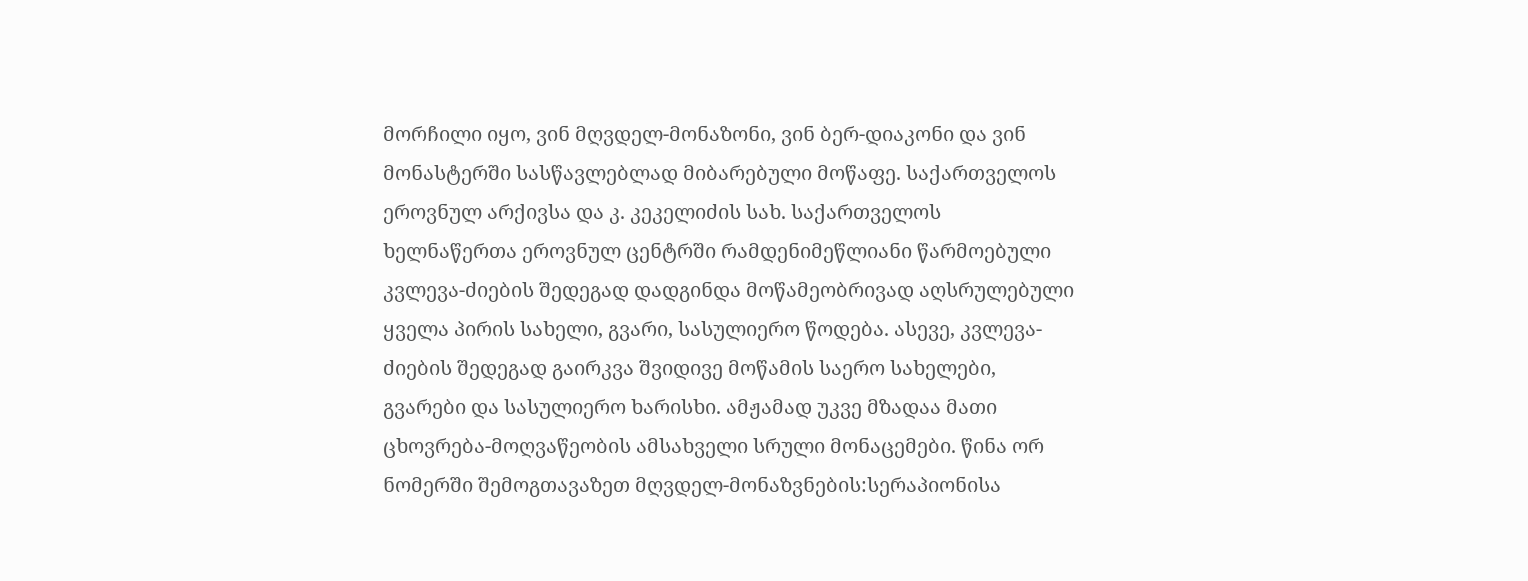მორჩილი იყო, ვინ მღვდელ-მონაზონი, ვინ ბერ-დიაკონი და ვინ მონასტერში სასწავლებლად მიბარებული მოწაფე. საქართველოს ეროვნულ არქივსა და კ. კეკელიძის სახ. საქართველოს ხელნაწერთა ეროვნულ ცენტრში რამდენიმეწლიანი წარმოებული კვლევა-ძიების შედეგად დადგინდა მოწამეობრივად აღსრულებული ყველა პირის სახელი, გვარი, სასულიერო წოდება. ასევე, კვლევა-ძიების შედეგად გაირკვა შვიდივე მოწამის საერო სახელები, გვარები და სასულიერო ხარისხი. ამჟამად უკვე მზადაა მათი ცხოვრება-მოღვაწეობის ამსახველი სრული მონაცემები. წინა ორ ნომერში შემოგთავაზეთ მღვდელ-მონაზვნების:სერაპიონისა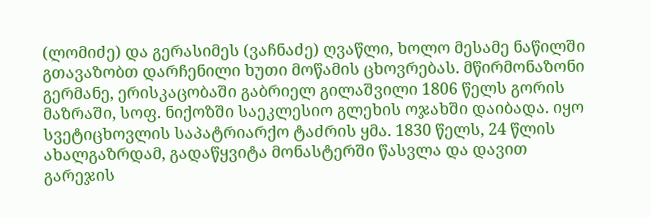(ლომიძე) და გერასიმეს (ვაჩნაძე) ღვაწლი, ხოლო მესამე ნაწილში გთავაზობთ დარჩენილი ხუთი მოწამის ცხოვრებას. მწირმონაზონი გერმანე, ერისკაცობაში გაბრიელ გილაშვილი 1806 წელს გორის მაზრაში, სოფ. ნიქოზში საეკლესიო გლეხის ოჯახში დაიბადა. იყო სვეტიცხოვლის საპატრიარქო ტაძრის ყმა. 1830 წელს, 24 წლის ახალგაზრდამ, გადაწყვიტა მონასტერში წასვლა და დავით გარეჯის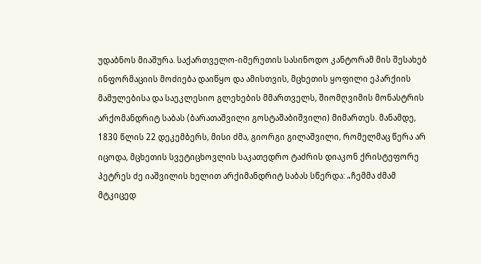უდაბნოს მიაშურა. საქართველო-იმერეთის სასინოდო კანტორამ მის შესახებ ინფორმაციის მოძიება დაიწყო და ამისთვის, მცხეთის ყოფილი ეპარქიის მამულებისა და საეკლესიო გლეხების მმართველს, შიომღვიმის მონასტრის არქომანდრიტ საბას (ბარათაშვილი გოსტაშაბიშვილი) მიმართეს. მანამდე, 1830 წლის 22 დეკემბერს, მისი ძმა, გიორგი გილაშვილი, რომელმაც წერა არ იცოდა, მცხეთის სვეტიცხოვლის საკათედრო ტაძრის დიაკონ ქრისტეფორე პეტრეს ძე იაშვილის ხელით არქიმანდრიტ საბას სწერდა: „ჩემმა ძმამ მტკიცედ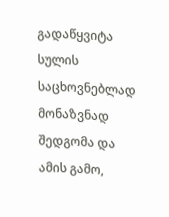გადაწყვიტა სულის საცხოვნებლად მონაზვნად შედგომა და ამის გამო,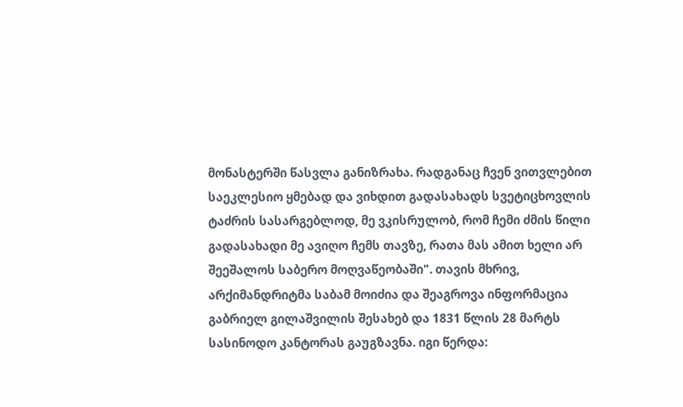მონასტერში წასვლა განიზრახა. რადგანაც ჩვენ ვითვლებით საეკლესიო ყმებად და ვიხდით გადასახადს სვეტიცხოვლის ტაძრის სასარგებლოდ, მე ვკისრულობ, რომ ჩემი ძმის წილი გადასახადი მე ავიღო ჩემს თავზე, რათა მას ამით ხელი არ შეეშალოს საბერო მოღვაწეობაში". თავის მხრივ, არქიმანდრიტმა საბამ მოიძია და შეაგროვა ინფორმაცია გაბრიელ გილაშვილის შესახებ და 1831 წლის 28 მარტს სასინოდო კანტორას გაუგზავნა. იგი წერდა: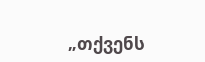„თქვენს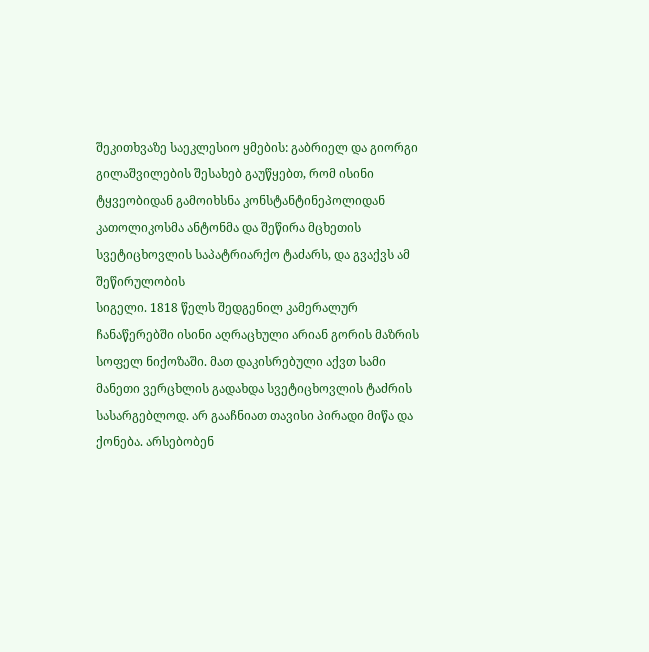შეკითხვაზე საეკლესიო ყმების: გაბრიელ და გიორგი გილაშვილების შესახებ გაუწყებთ, რომ ისინი ტყვეობიდან გამოიხსნა კონსტანტინეპოლიდან კათოლიკოსმა ანტონმა და შეწირა მცხეთის სვეტიცხოვლის საპატრიარქო ტაძარს, და გვაქვს ამ შეწირულობის
სიგელი. 1818 წელს შედგენილ კამერალურ ჩანაწერებში ისინი აღრაცხული არიან გორის მაზრის სოფელ ნიქოზაში. მათ დაკისრებული აქვთ სამი
მანეთი ვერცხლის გადახდა სვეტიცხოვლის ტაძრის სასარგებლოდ. არ გააჩნიათ თავისი პირადი მიწა და ქონება. არსებობენ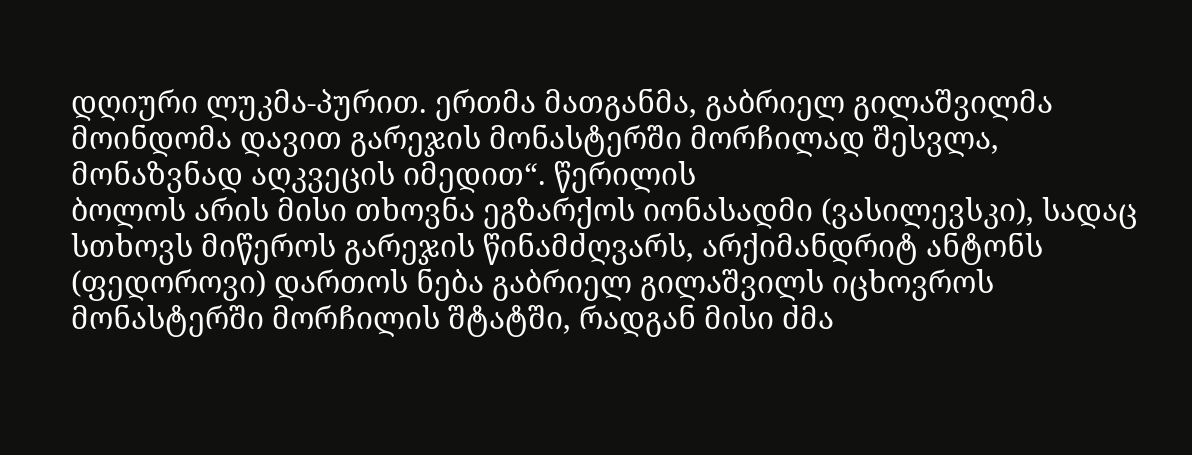დღიური ლუკმა-პურით. ერთმა მათგანმა, გაბრიელ გილაშვილმა მოინდომა დავით გარეჯის მონასტერში მორჩილად შესვლა, მონაზვნად აღკვეცის იმედით“. წერილის
ბოლოს არის მისი თხოვნა ეგზარქოს იონასადმი (ვასილევსკი), სადაც სთხოვს მიწეროს გარეჯის წინამძღვარს, არქიმანდრიტ ანტონს (ფედოროვი) დართოს ნება გაბრიელ გილაშვილს იცხოვროს მონასტერში მორჩილის შტატში, რადგან მისი ძმა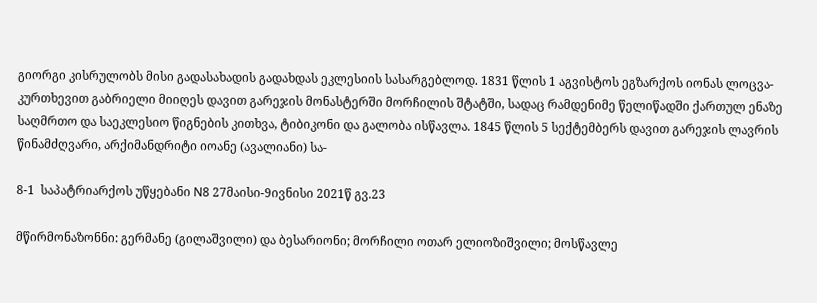გიორგი კისრულობს მისი გადასახადის გადახდას ეკლესიის სასარგებლოდ. 1831 წლის 1 აგვისტოს ეგზარქოს იონას ლოცვა-კურთხევით გაბრიელი მიიღეს დავით გარეჯის მონასტერში მორჩილის შტატში, სადაც რამდენიმე წელიწადში ქართულ ენაზე საღმრთო და საეკლესიო წიგნების კითხვა, ტიბიკონი და გალობა ისწავლა. 1845 წლის 5 სექტემბერს დავით გარეჯის ლავრის წინამძღვარი, არქიმანდრიტი იოანე (ავალიანი) სა-

8-1  საპატრიარქოს უწყებანი N8 27მაისი-9ივნისი 2021წ გვ.23

მწირმონაზონნი: გერმანე (გილაშვილი) და ბესარიონი; მორჩილი ოთარ ელიოზიშვილი; მოსწავლე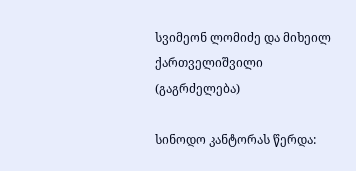სვიმეონ ლომიძე და მიხეილ ქართველიშვილი (გაგრძელება)

სინოდო კანტორას წერდა: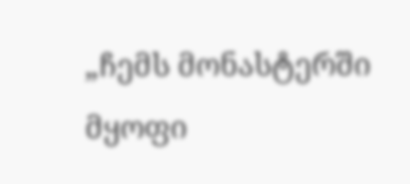„ჩემს მონასტერში მყოფი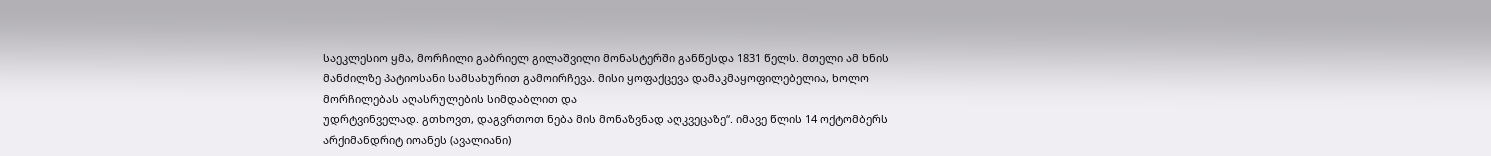საეკლესიო ყმა, მორჩილი გაბრიელ გილაშვილი მონასტერში განწესდა 1831 წელს. მთელი ამ ხნის მანძილზე პატიოსანი სამსახურით გამოირჩევა. მისი ყოფაქცევა დამაკმაყოფილებელია, ხოლო მორჩილებას აღასრულების სიმდაბლით და
უდრტვინველად. გთხოვთ, დაგვრთოთ ნება მის მონაზვნად აღკვეცაზე“. იმავე წლის 14 ოქტომბერს არქიმანდრიტ იოანეს (ავალიანი)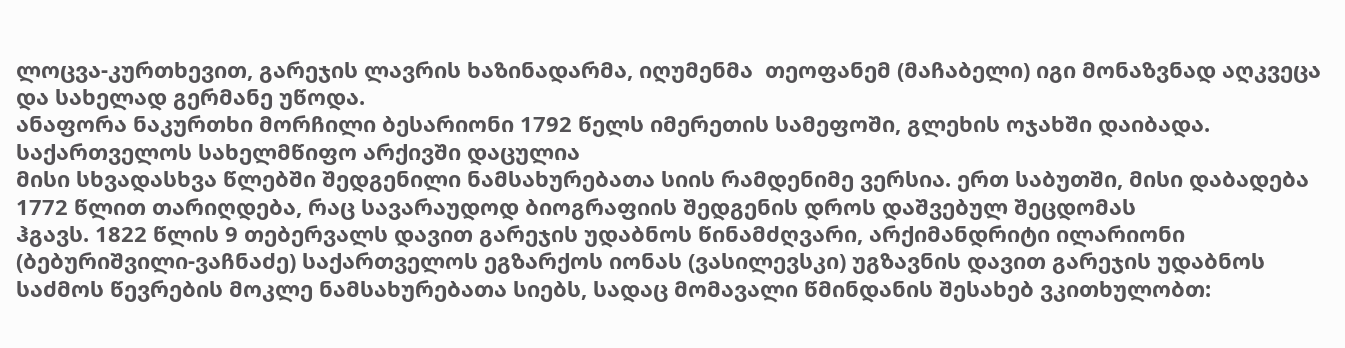ლოცვა-კურთხევით, გარეჯის ლავრის ხაზინადარმა, იღუმენმა  თეოფანემ (მაჩაბელი) იგი მონაზვნად აღკვეცა და სახელად გერმანე უწოდა.
ანაფორა ნაკურთხი მორჩილი ბესარიონი 1792 წელს იმერეთის სამეფოში, გლეხის ოჯახში დაიბადა. საქართველოს სახელმწიფო არქივში დაცულია
მისი სხვადასხვა წლებში შედგენილი ნამსახურებათა სიის რამდენიმე ვერსია. ერთ საბუთში, მისი დაბადება 1772 წლით თარიღდება, რაც სავარაუდოდ ბიოგრაფიის შედგენის დროს დაშვებულ შეცდომას
ჰგავს. 1822 წლის 9 თებერვალს დავით გარეჯის უდაბნოს წინამძღვარი, არქიმანდრიტი ილარიონი (ბებურიშვილი-ვაჩნაძე) საქართველოს ეგზარქოს იონას (ვასილევსკი) უგზავნის დავით გარეჯის უდაბნოს
საძმოს წევრების მოკლე ნამსახურებათა სიებს, სადაც მომავალი წმინდანის შესახებ ვკითხულობთ: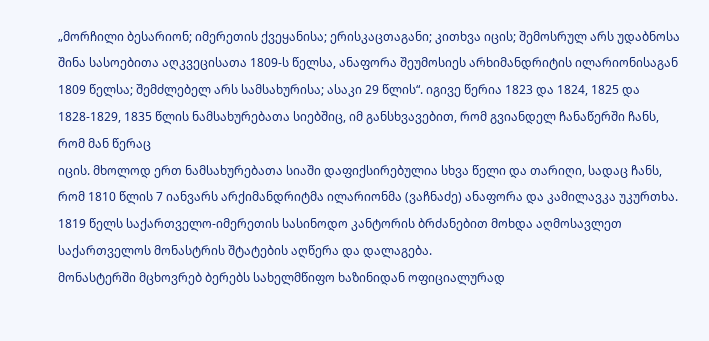„მორჩილი ბესარიონ; იმერეთის ქვეყანისა; ერისკაცთაგანი; კითხვა იცის; შემოსრულ არს უდაბნოსა შინა სასოებითა აღკვეცისათა 1809-ს წელსა, ანაფორა შეუმოსიეს არხიმანდრიტის ილარიონისაგან 1809 წელსა; შემძლებელ არს სამსახურისა; ასაკი 29 წლის“. იგივე წერია 1823 და 1824, 1825 და 1828-1829, 1835 წლის ნამსახურებათა სიებშიც, იმ განსხვავებით, რომ გვიანდელ ჩანაწერში ჩანს, რომ მან წერაც
იცის. მხოლოდ ერთ ნამსახურებათა სიაში დაფიქსირებულია სხვა წელი და თარიღი, სადაც ჩანს, რომ 1810 წლის 7 იანვარს არქიმანდრიტმა ილარიონმა (ვაჩნაძე) ანაფორა და კამილავკა უკურთხა. 1819 წელს საქართველო-იმერეთის სასინოდო კანტორის ბრძანებით მოხდა აღმოსავლეთ საქართველოს მონასტრის შტატების აღწერა და დალაგება.
მონასტერში მცხოვრებ ბერებს სახელმწიფო ხაზინიდან ოფიციალურად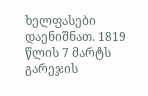ხელფასები დაენიშნათ. 1819 წლის 7 მარტს გარეჯის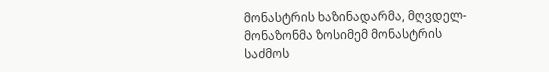მონასტრის ხაზინადარმა, მღვდელ-მონაზონმა ზოსიმემ მონასტრის საძმოს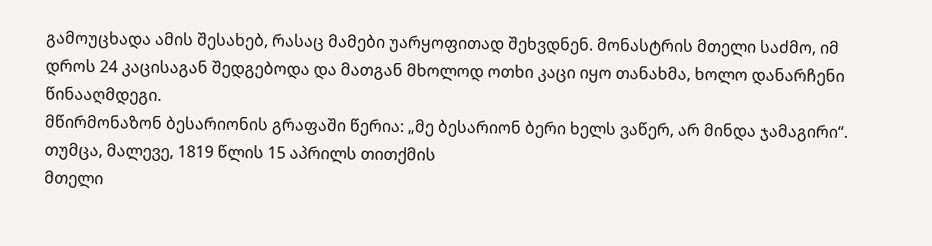გამოუცხადა ამის შესახებ, რასაც მამები უარყოფითად შეხვდნენ. მონასტრის მთელი საძმო, იმ დროს 24 კაცისაგან შედგებოდა და მათგან მხოლოდ ოთხი კაცი იყო თანახმა, ხოლო დანარჩენი წინააღმდეგი.
მწირმონაზონ ბესარიონის გრაფაში წერია: „მე ბესარიონ ბერი ხელს ვაწერ, არ მინდა ჯამაგირი“. თუმცა, მალევე, 1819 წლის 15 აპრილს თითქმის
მთელი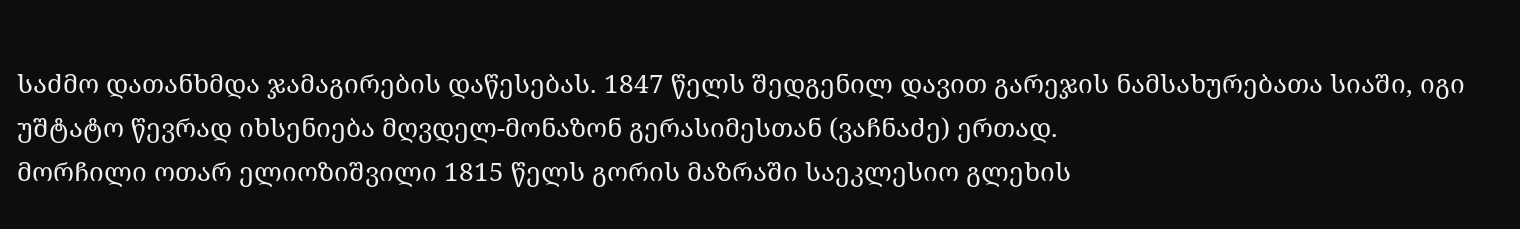საძმო დათანხმდა ჯამაგირების დაწესებას. 1847 წელს შედგენილ დავით გარეჯის ნამსახურებათა სიაში, იგი უშტატო წევრად იხსენიება მღვდელ-მონაზონ გერასიმესთან (ვაჩნაძე) ერთად.
მორჩილი ოთარ ელიოზიშვილი 1815 წელს გორის მაზრაში საეკლესიო გლეხის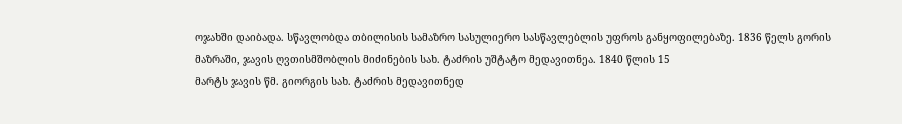ოჯახში დაიბადა. სწავლობდა თბილისის სამაზრო სასულიერო სასწავლებლის უფროს განყოფილებაზე. 1836 წელს გორის მაზრაში, ჯავის ღვთისმშობლის მიძინების სახ. ტაძრის უშტატო მედავითნეა. 1840 წლის 15
მარტს ჯავის წმ. გიორგის სახ. ტაძრის მედავითნედ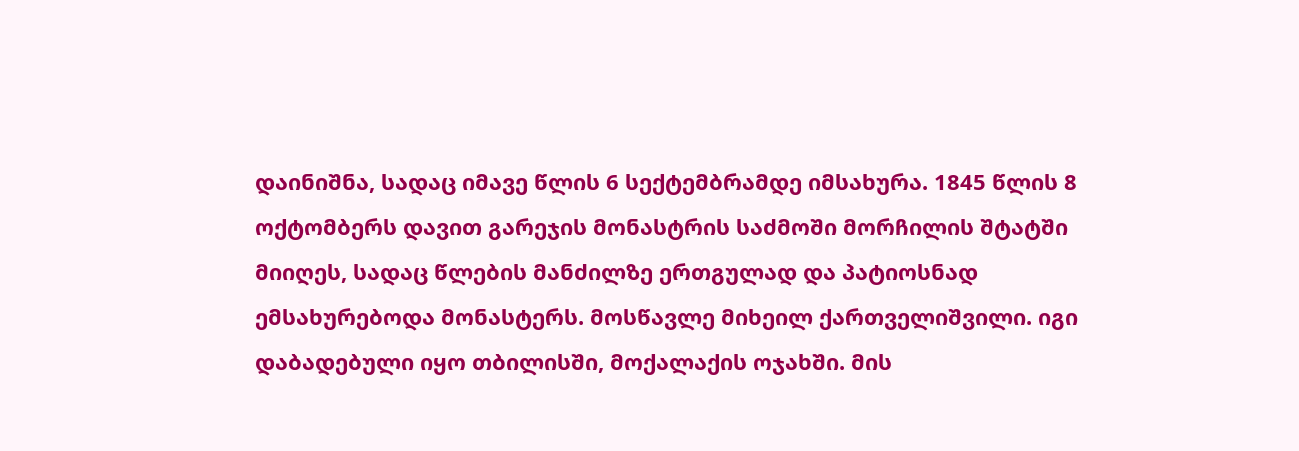დაინიშნა, სადაც იმავე წლის 6 სექტემბრამდე იმსახურა. 1845 წლის 8 ოქტომბერს დავით გარეჯის მონასტრის საძმოში მორჩილის შტატში მიიღეს, სადაც წლების მანძილზე ერთგულად და პატიოსნად ემსახურებოდა მონასტერს. მოსწავლე მიხეილ ქართველიშვილი. იგი დაბადებული იყო თბილისში, მოქალაქის ოჯახში. მის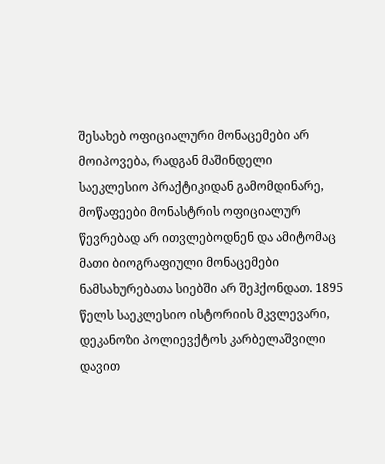შესახებ ოფიციალური მონაცემები არ მოიპოვება, რადგან მაშინდელი საეკლესიო პრაქტიკიდან გამომდინარე, მოწაფეები მონასტრის ოფიციალურ
წევრებად არ ითვლებოდნენ და ამიტომაც მათი ბიოგრაფიული მონაცემები ნამსახურებათა სიებში არ შეჰქონდათ. 1895 წელს საეკლესიო ისტორიის მკვლევარი, დეკანოზი პოლიევქტოს კარბელაშვილი დავით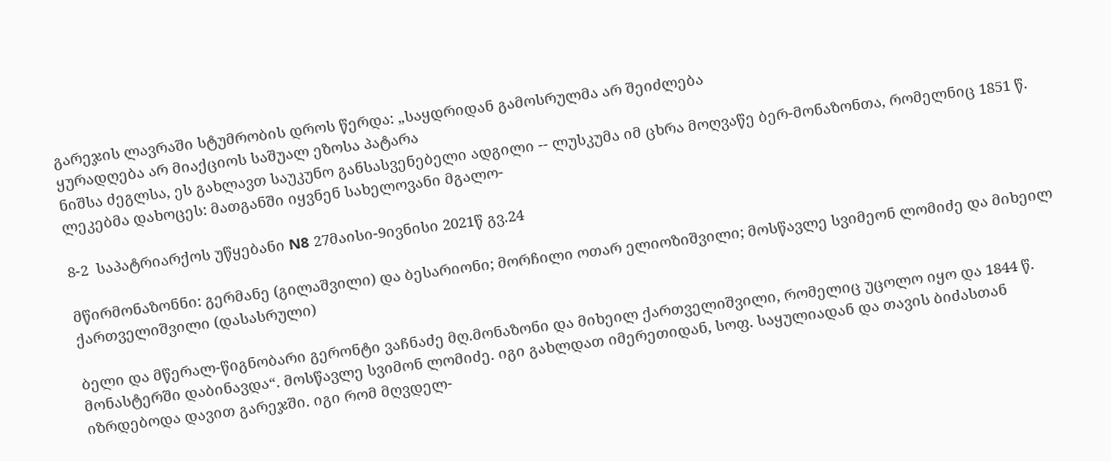გარეჯის ლავრაში სტუმრობის დროს წერდა: „საყდრიდან გამოსრულმა არ შეიძლება
ყურადღება არ მიაქციოს საშუალ ეზოსა პატარა
ნიშსა ძეგლსა, ეს გახლავთ საუკუნო განსასვენებელი ადგილი -- ლუსკუმა იმ ცხრა მოღვაწე ბერ-მონაზონთა, რომელნიც 1851 წ. ლეკებმა დახოცეს: მათგანში იყვნენ სახელოვანი მგალო-

8-2  საპატრიარქოს უწყებანი N8 27მაისი-9ივნისი 2021წ გვ.24

მწირმონაზონნი: გერმანე (გილაშვილი) და ბესარიონი; მორჩილი ოთარ ელიოზიშვილი; მოსწავლე სვიმეონ ლომიძე და მიხეილ ქართველიშვილი (დასასრული)

ბელი და მწერალ-წიგნობარი გერონტი ვაჩნაძე მღ.მონაზონი და მიხეილ ქართველიშვილი, რომელიც უცოლო იყო და 1844 წ. მონასტერში დაბინავდა“. მოსწავლე სვიმონ ლომიძე. იგი გახლდათ იმერეთიდან, სოფ. საყულიადან და თავის ბიძასთან იზრდებოდა დავით გარეჯში. იგი რომ მღვდელ-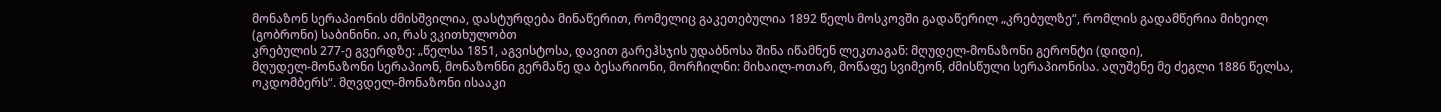მონაზონ სერაპიონის ძმისშვილია, დასტურდება მინაწერით, რომელიც გაკეთებულია 1892 წელს მოსკოვში გადაწერილ „კრებულზე“, რომლის გადამწერია მიხეილ (გობრონი) საბინინი. აი, რას ვკითხულობთ
კრებულის 277-ე გვერდზე: „წელსა 1851, აგვისტოსა, დავით გარეჰსჯის უდაბნოსა შინა იწამნენ ლეკთაგან: მღუდელ-მონაზონი გერონტი (დიდი),
მღუდელ-მონაზონი სერაპიონ, მონაზონნი გერმანე და ბესარიონი, მორჩილნი: მიხაილ-ოთარ, მოწაფე სვიმეონ, ძმისწული სერაპიონისა. აღუშენე მე ძეგლი 1886 წელსა, ოკდომბერს“. მღვდელ-მონაზონი ისააკი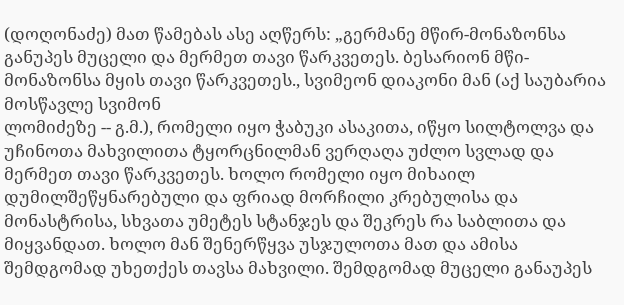(დოღონაძე) მათ წამებას ასე აღწერს: „გერმანე მწირ-მონაზონსა განუპეს მუცელი და მერმეთ თავი წარკვეთეს. ბესარიონ მწი-მონაზონსა მყის თავი წარკვეთეს., სვიმეონ დიაკონი მან (აქ საუბარია მოსწავლე სვიმონ
ლომიძეზე -- გ.მ.), რომელი იყო ჭაბუკი ასაკითა, იწყო სილტოლვა და უჩინოთა მახვილითა ტყორცნილმან ვერღაღა უძლო სვლად და მერმეთ თავი წარკვეთეს. ხოლო რომელი იყო მიხაილ დუმილშეწყნარებული და ფრიად მორჩილი კრებულისა და მონასტრისა, სხვათა უმეტეს სტანჯეს და შეკრეს რა საბლითა და მიყვანდათ. ხოლო მან შენერწყვა უსჯულოთა მათ და ამისა შემდგომად უხეთქეს თავსა მახვილი. შემდგომად მუცელი განაუპეს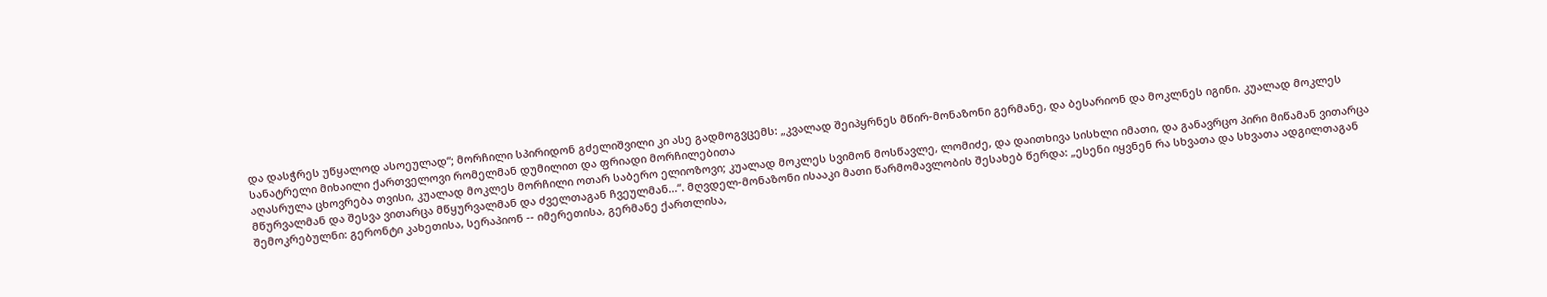და დასჭრეს უწყალოდ ასოეულად“; მორჩილი სპირიდონ გძელიშვილი კი ასე გადმოგვცემს: „კვალად შეიპყრნეს მწირ-მონაზონი გერმანე, და ბესარიონ და მოკლნეს იგინი. კუალად მოკლეს სანატრელი მიხაილი ქართველოვი რომელმან დუმილით და ფრიადი მორჩილებითა
აღასრულა ცხოვრება თვისი, კუალად მოკლეს მორჩილი ოთარ საბერო ელიოზოვი; კუალად მოკლეს სვიმონ მოსწავლე, ლომიძე, და დაითხივა სისხლი იმათი, და განავრცო პირი მიწამან ვითარცა მწურვალმან და შესვა ვითარცა მწყურვალმან და ძველთაგან ჩვეულმან...“. მღვდელ-მონაზონი ისააკი მათი წარმომავლობის შესახებ წერდა: „ესენი იყვნენ რა სხვათა და სხვათა ადგილთაგან შემოკრებულნი: გერონტი კახეთისა, სერაპიონ -- იმერეთისა, გერმანე ქართლისა,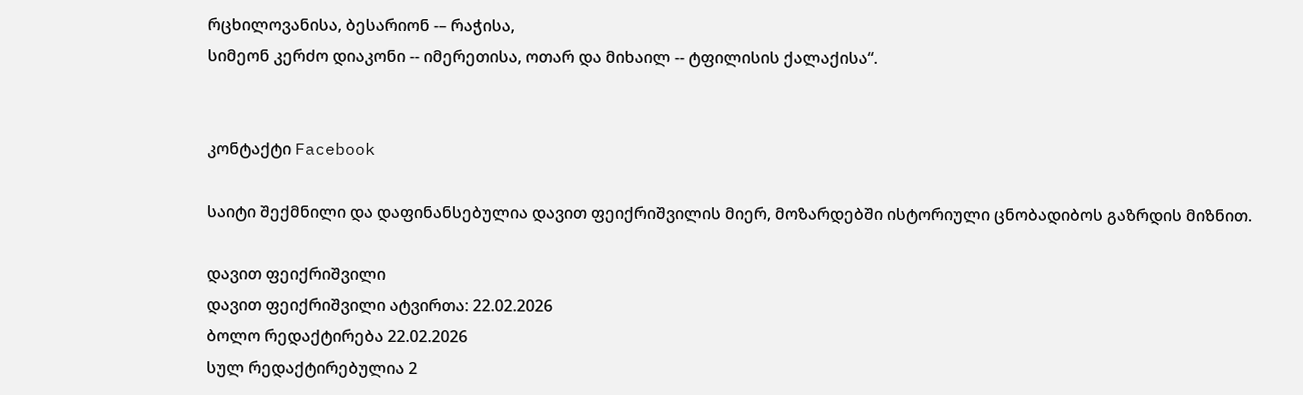რცხილოვანისა, ბესარიონ -– რაჭისა,
სიმეონ კერძო დიაკონი -- იმერეთისა, ოთარ და მიხაილ -- ტფილისის ქალაქისა“.


კონტაქტი Facebook

საიტი შექმნილი და დაფინანსებულია დავით ფეიქრიშვილის მიერ, მოზარდებში ისტორიული ცნობადიბოს გაზრდის მიზნით.

დავით ფეიქრიშვილი
დავით ფეიქრიშვილი ატვირთა: 22.02.2026
ბოლო რედაქტირება 22.02.2026
სულ რედაქტირებულია 2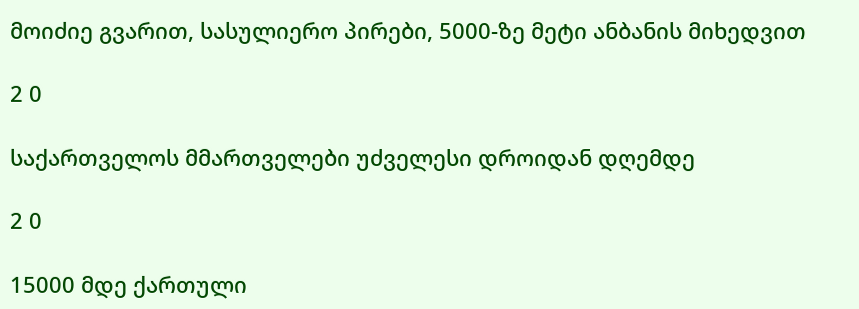მოიძიე გვარით, სასულიერო პირები, 5000-ზე მეტი ანბანის მიხედვით

2 0

საქართველოს მმართველები უძველესი დროიდან დღემდე

2 0

15000 მდე ქართული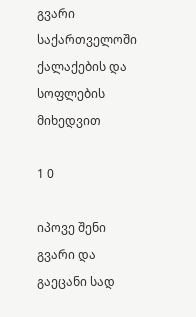გვარი საქართველოში ქალაქების და სოფლების მიხედვით

1 0

იპოვე შენი გვარი და გაეცანი სად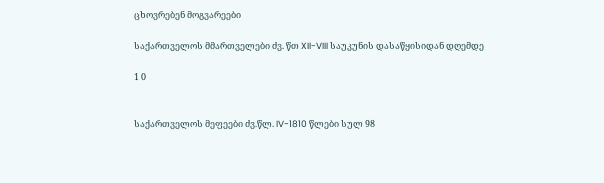ცხოვრებენ მოგვარეები

საქართველოს მმართველები ძვ. წთ XII-VIII საუკუნის დასაწყისიდან დღემდე

1 0


საქართველოს მეფეები ძვ.წლ. IV-1810 წლები სულ 98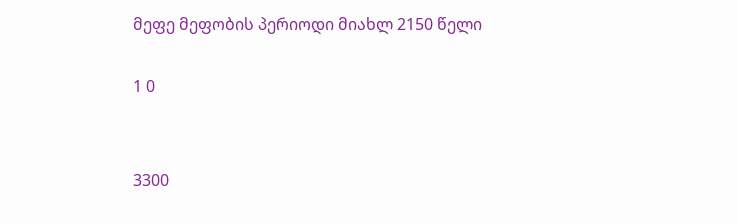მეფე მეფობის პერიოდი მიახლ 2150 წელი

1 0


3300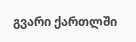გვარი ქართლში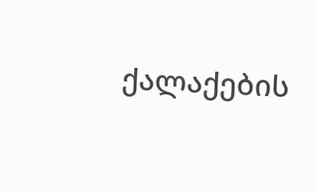ქალაქების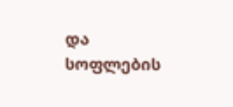და სოფლების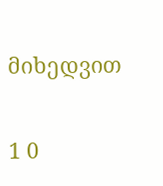მიხედვით

1 0